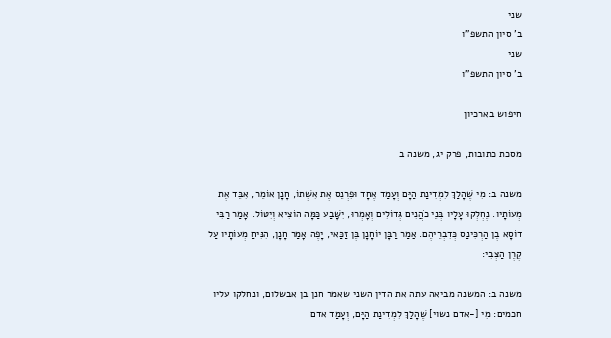שני
ב' סיון התשפ"ו
שני
ב' סיון התשפ"ו

חיפוש בארכיון

מסכת כתובות, פרק יג, משנה ב

משנה ב: מִי שֶׁהָלַךְ לִמְדִינַת הַיָּם וְעָמַד אֶחָד וּפִרְנֵס אֶת אִשְׁתוֹ, חָנָן אוֹמֵר, אִבֵּד אֶת מְעוֹתָיו. נֶחְלְקוּ עָלָיו בְּנֵי כֹהֲנִים גְּדוֹלִים וְאָמְרוּ, יִשָּׁבַע כַּמָּה הוֹצִיא וְיִטּוֹל. אָמַר רַבִּי דוֹסָא בֶן הַרְכִּינַס כְּדִבְרֵיהֶם. אַמַר רַבָּן יוֹחָנָן בֶּן זַכַּאי, יָפֶה אָמַר חָנָן, הִנִּיחַ מְעוֹתָיו עַל קֶרֶן הַצְּבִי:

משנה ב: המשנה מביאה עתה את הדין השני שאמר חנן בן אבשלום, ונחלקו עליו חכמים: מִי [-אדם נשוי] שֶׁהָלַךְ לִמְדִינַת הַיָּם, וְעָמַד אדם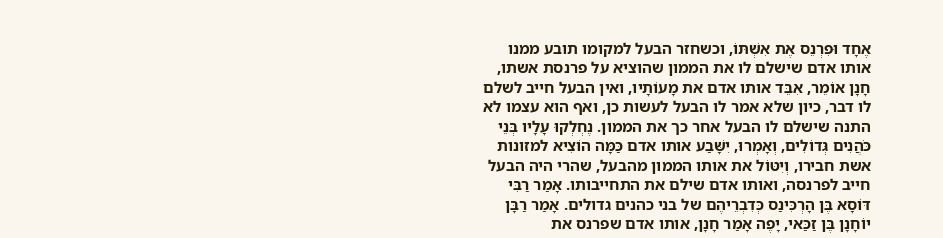אֶחָד וּפִרְנֵס אֶת אִשְׁתּוֹ, וכשחזר הבעל למקומו תובע ממנו אותו אדם שישלם לו את הממון שהוציא על פרנסת אשתו, חָנָן אוֹמֵר, אִבֵּד אותו אדם את מָעוֹתָיו, ואין הבעל חייב לשלם לו דבר, כיון שלא אמר לו הבעל לעשות כן, ואף הוא עצמו לא התנה שישלם לו הבעל אחר כך את הממון. נֶחְלְקוּ עָלָיו בְּנֵי כֹּהֲנִים גְּדוֹלִים, וְאָמְרוּ, יִשָּׁבַע אותו אדם כַּמָּה הוֹצִיא למזונות אשת חבירו, וְיִטּוֹל את אותו הממון מהבעל, שהרי היה הבעל חייב לפרנסה, ואותו אדם שילם את התחייבותו. אָמַר רַבִּי דּוֹסָא בֶּן הָרְכִּינַס כְּדִבְרֵיהֶם של בני כהנים גדולים. אָמַר רַבָּן יוֹחָנָן בֶּן זַכַּאי, יָפֶה אָמַר חָנָן, אותו אדם שפרנס את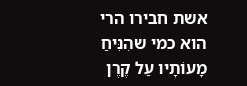אשת חבירו הרי הוא כמי שהִנִּיחַ מָעוֹתָיו עַל קֶרֶן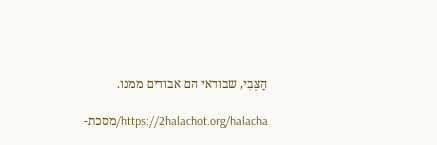הַצְּבִי, שבודאי הם אבודים ממנו.

https://2halachot.org/halacha/מסכת-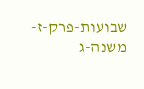שבועות-פרק-ז-משנה-ג